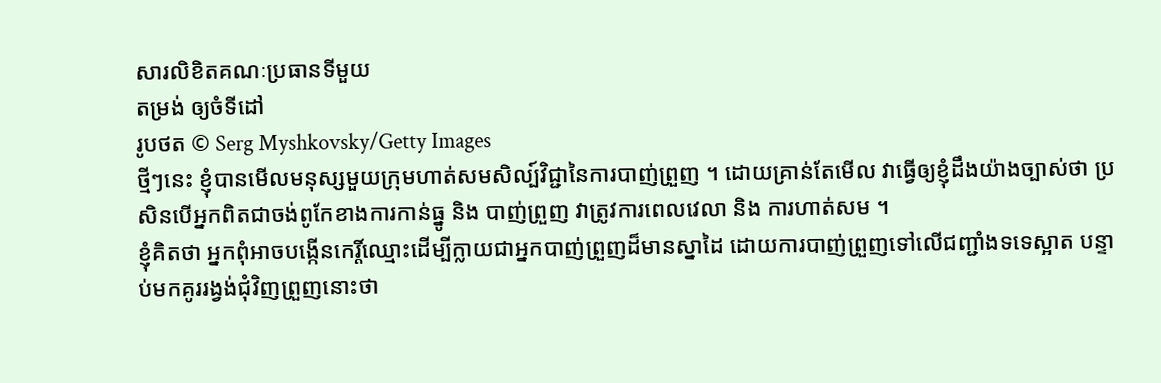សារលិខិតគណៈប្រធានទីមួយ
តម្រង់ ឲ្យចំទីដៅ
រូបថត © Serg Myshkovsky/Getty Images
ថ្មីៗនេះ ខ្ញុំបានមើលមនុស្សមួយក្រុមហាត់សមសិល្ប៍វិជ្ជានៃការបាញ់ព្រួញ ។ ដោយគ្រាន់តែមើល វាធ្វើឲ្យខ្ញុំដឹងយ៉ាងច្បាស់ថា ប្រសិនបើអ្នកពិតជាចង់ពូកែខាងការកាន់ធ្នូ និង បាញ់ព្រួញ វាត្រូវការពេលវេលា និង ការហាត់សម ។
ខ្ញុំគិតថា អ្នកពុំអាចបង្កើនកេរ្តិ៍ឈ្មោះដើម្បីក្លាយជាអ្នកបាញ់ព្រួញដ៏មានស្នាដៃ ដោយការបាញ់ព្រួញទៅលើជញ្ជាំងទទេស្អាត បន្ទាប់មកគូររង្វង់ជុំវិញព្រួញនោះថា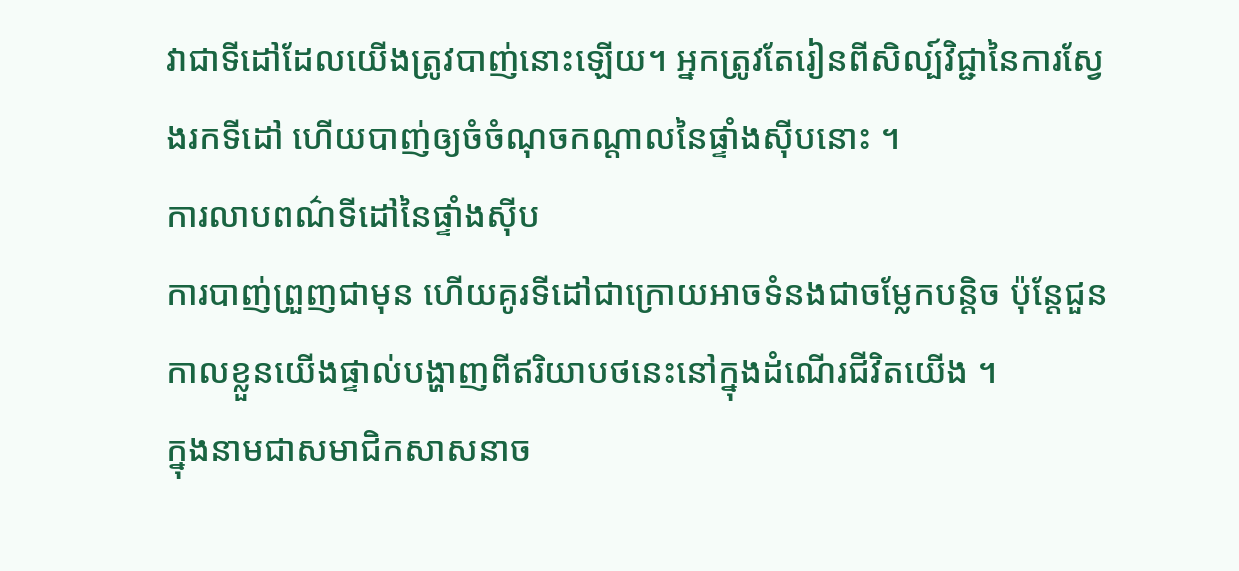វាជាទីដៅដែលយើងត្រូវបាញ់នោះឡើយ។ អ្នកត្រូវតែរៀនពីសិល្ប៍វិជ្ជានៃការស្វែងរកទីដៅ ហើយបាញ់ឲ្យចំចំណុចកណ្តាលនៃផ្ទាំងស៊ីបនោះ ។
ការលាបពណ៌ទីដៅនៃផ្ទាំងស៊ីប
ការបាញ់ព្រួញជាមុន ហើយគូរទីដៅជាក្រោយអាចទំនងជាចម្លែកបន្តិច ប៉ុន្តែជួនកាលខ្លួនយើងផ្ទាល់បង្ហាញពីឥរិយាបថនេះនៅក្នុងដំណើរជីវិតយើង ។
ក្នុងនាមជាសមាជិកសាសនាច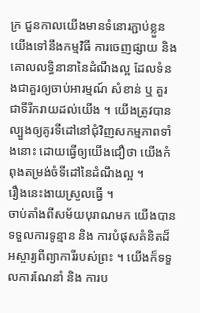ក្រ ជួនកាលយើងមានទំនោរភ្ជាប់ខ្លួនយើងទៅនឹងកម្មវិធី ការចេញផ្សាយ និង គោលលទ្ធិនានានៃដំណឹងល្អ ដែលទំនងជាគួរឲ្យចាប់អារម្មណ៍ សំខាន់ ឬ គួរជាទីរីករាយដល់យើង ។ យើងត្រូវបានល្បួងឲ្យគូរទីដៅនៅជុំវិញសកម្មភាពទាំងនោះ ដោយធ្វើឲ្យយើងជឿថា យើងកំពុងតម្រង់ចំទីដៅនៃដំណឹងល្អ ។
រឿងនេះងាយស្រួលធ្វើ ។
ចាប់តាំងពីសម័យបុរាណមក យើងបានទទួលការទូន្មាន និង ការបំផុសគំនិតដ៏អស្ចារ្យពីព្យាការីរបស់ព្រះ ។ យើងក៏ទទួលការណែនាំ និង ការប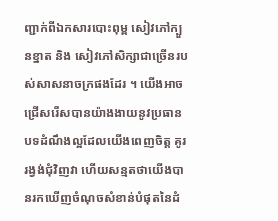ញ្ជាក់ពីឯកសារបោះពុម្ព សៀវភៅក្បួនខ្នាត និង សៀវភៅសិក្សាជាច្រើនរបស់សាសនាចក្រផងដែរ ។ យើងអាចជ្រើសរើសបានយ៉ាងងាយនូវប្រធានបទដំណឹងល្អដែលយើងពេញចិត្ត គូររង្វង់ជុំវិញវា ហើយសន្មតថាយើងបានរកឃើញចំណុចសំខាន់បំផុតនៃដំ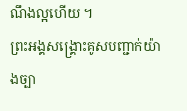ណឹងល្អហើយ ។
ព្រះអង្គសង្គ្រោះគូសបញ្ជាក់យ៉ាងច្បា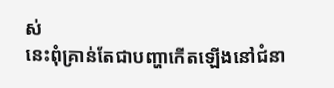ស់
នេះពុំគ្រាន់តែជាបញ្ហាកើតឡើងនៅជំនា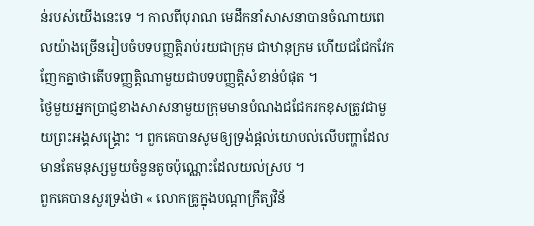ន់របស់យើងនេះទេ ។ កាលពីបុរាណ មេដឹកនាំសាសនាបានចំណាយពេលយ៉ាងច្រើនរៀបចំបទបញ្ញត្តិរាប់រយជាក្រុម ជាឋានុក្រម ហើយជជែកវែកញែកគ្នាថាតើបទញ្ញត្តិណាមួយជាបទបញ្ញត្តិសំខាន់បំផុត ។
ថ្ងៃមួយអ្នកប្រាជ្ញខាងសាសនាមួយក្រុមមានបំណងជជែករកខុសត្រូវជាមួយព្រះអង្គសង្គ្រោះ ។ ពួកគេបានសូមឲ្យទ្រង់ផ្តល់យោបល់លើបញ្ហាដែលមានតែមនុស្សមួយចំនួនតូចប៉ុណ្ណោះដែលយល់ស្រប ។
ពួកគេបានសួរទ្រង់ថា « លោកគ្រូក្នុងបណ្តាក្រឹត្យវិន័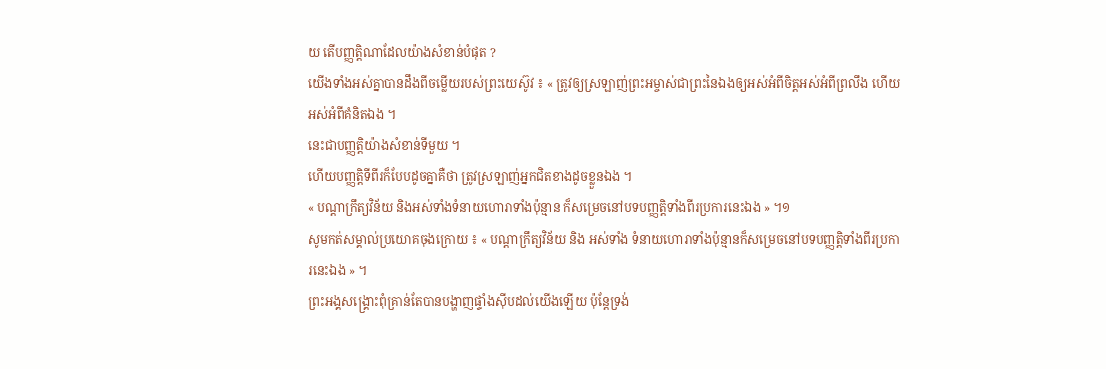យ តើបញ្ញត្តិណាដែលយ៉ាងសំខាន់បំផុត ?
យើងទាំងអស់គ្នាបានដឹងពីចម្លើយរបស់ព្រះយេស៊ូវ ៖ « ត្រូវឲ្យស្រឡាញ់ព្រះអម្ចាស់ជាព្រះនៃឯងឲ្យអស់អំពីចិត្តអស់អំពីព្រលឹង ហើយអស់អំពីគំនិតឯង ។
នេះជាបញ្ញត្តិយ៉ាងសំខាន់ទីមួយ ។
ហើយបញ្ញត្តិទីពីរក៏បែបដូចគ្នាគឺថា ត្រូវស្រឡាញ់អ្នកជិតខាងដូចខ្លួនឯង ។
« បណ្តាក្រឹត្យវិន័យ និងអស់ទាំងទំនាយហោរាទាំងប៉ុន្មាន ក៏សម្រេចនៅបទបញ្ញត្តិទាំងពីរប្រការនេះឯង » ។១
សូមកត់សម្គាល់ប្រយោគចុងក្រោយ ៖ « បណ្តាក្រឹត្យវិន័យ និង អស់ទាំង ទំនាយហោរាទាំងប៉ុន្មានក៏សម្រេចនៅបទបញ្ញត្តិទាំងពីរប្រការនេះឯង » ។
ព្រះអង្គសង្គ្រោះពុំគ្រាន់តែបានបង្ហាញផ្ទាំងស៊ីបដល់យើងឡើយ ប៉ុន្តែទ្រង់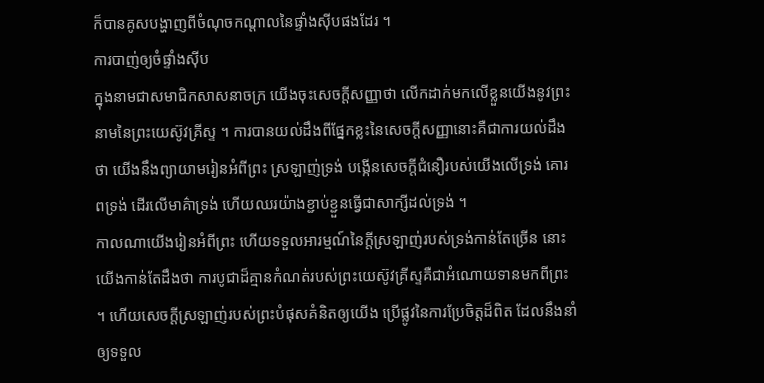ក៏បានគូសបង្ហាញពីចំណុចកណ្តាលនៃផ្ទាំងស៊ីបផងដែរ ។
ការបាញ់ឲ្យចំផ្ទាំងស៊ីប
ក្នុងនាមជាសមាជិកសាសនាចក្រ យើងចុះសេចក្តីសញ្ញាថា លើកដាក់មកលើខ្លួនយើងនូវព្រះនាមនៃព្រះយេស៊ូវគ្រីស្ទ ។ ការបានយល់ដឹងពីផ្នែកខ្លះនៃសេចក្តីសញ្ញានោះគឺជាការយល់ដឹងថា យើងនឹងព្យាយាមរៀនអំពីព្រះ ស្រឡាញ់ទ្រង់ បង្កើនសេចក្តីជំនឿរបស់យើងលើទ្រង់ គោរពទ្រង់ ដើរលើមាគ៌ាទ្រង់ ហើយឈរយ៉ាងខ្ជាប់ខ្ជួនធ្វើជាសាក្សីដល់ទ្រង់ ។
កាលណាយើងរៀនអំពីព្រះ ហើយទទួលអារម្មណ៍នៃក្តីស្រឡាញ់របស់ទ្រង់កាន់តែច្រើន នោះយើងកាន់តែដឹងថា ការបូជាដ៏គ្មានកំណត់របស់ព្រះយេស៊ូវគ្រីស្ទគឺជាអំណោយទានមកពីព្រះ ។ ហើយសេចក្តីស្រឡាញ់របស់ព្រះបំផុសគំនិតឲ្យយើង ប្រើផ្លូវនៃការប្រែចិត្តដ៏ពិត ដែលនឹងនាំឲ្យទទួល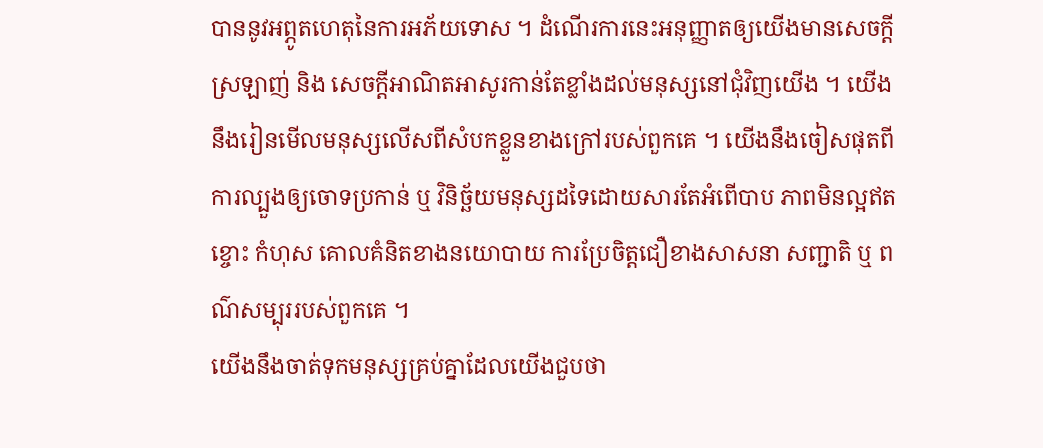បាននូវអព្ភូតហេតុនៃការអភ័យទោស ។ ដំណើរការនេះអនុញ្ញាតឲ្យយើងមានសេចក្តីស្រឡាញ់ និង សេចក្តីអាណិតអាសូរកាន់តែខ្លាំងដល់មនុស្សនៅជុំវិញយើង ។ យើងនឹងរៀនមើលមនុស្សលើសពីសំបកខ្លួនខាងក្រៅរបស់ពួកគេ ។ យើងនឹងចៀសផុតពីការល្បួងឲ្យចោទប្រកាន់ ឬ វិនិច្ឆ័យមនុស្សដទៃដោយសារតែអំពើបាប ភាពមិនល្អឥតខ្ចោះ កំហុស គោលគំនិតខាងនយោបាយ ការប្រែចិត្តជឿខាងសាសនា សញ្ជាតិ ឬ ពណ៌សម្បុររបស់ពួកគេ ។
យើងនឹងចាត់ទុកមនុស្សគ្រប់គ្នាដែលយើងជួបថា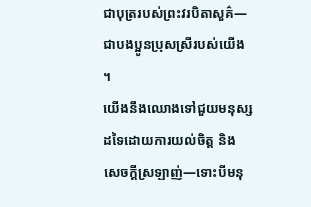ជាបុត្ររបស់ព្រះវរបិតាសួគ៌—ជាបងប្អូនប្រុសស្រីរបស់យើង ។
យើងនឹងឈោងទៅជួយមនុស្សដទៃដោយការយល់ចិត្ត និង សេចក្តីស្រឡាញ់—ទោះបីមនុ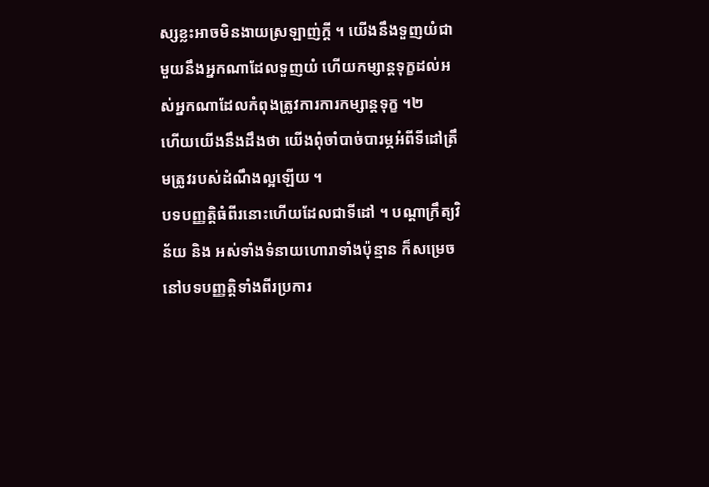ស្សខ្លះអាចមិនងាយស្រឡាញ់ក្តី ។ យើងនឹងទួញយំជាមួយនឹងអ្នកណាដែលទួញយំ ហើយកម្សាន្តទុក្ខដល់អស់អ្នកណាដែលកំពុងត្រូវការការកម្សាន្តទុក្ខ ។២
ហើយយើងនឹងដឹងថា យើងពុំចាំបាច់បារម្ភអំពីទីដៅត្រឹមត្រូវរបស់ដំណឹងល្អឡើយ ។
បទបញ្ញត្តិធំពីរនោះហើយដែលជាទីដៅ ។ បណ្តាក្រឹត្យវិន័យ និង អស់ទាំងទំនាយហោរាទាំងប៉ុន្មាន ក៏សម្រេចនៅបទបញ្ញត្តិទាំងពីរប្រការ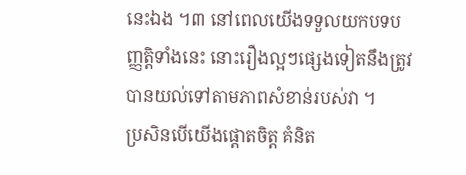នេះឯង ។៣ នៅពេលយើងទទួលយកបទបញ្ញត្តិទាំងនេះ នោះរឿងល្អៗផ្សេងទៀតនឹងត្រូវបានយល់ទៅតាមភាពសំខាន់របស់វា ។
ប្រសិនបើយើងផ្តោតចិត្ត គំនិត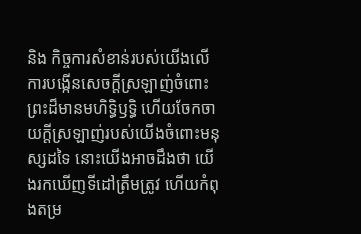និង កិច្ចការសំខាន់របស់យើងលើការបង្កើនសេចក្តីស្រឡាញ់ចំពោះព្រះដ៏មានមហិទ្ធិឫទ្ធិ ហើយចែកចាយក្តីស្រឡាញ់របស់យើងចំពោះមនុស្សដទៃ នោះយើងអាចដឹងថា យើងរកឃើញទីដៅត្រឹមត្រូវ ហើយកំពុងតម្រ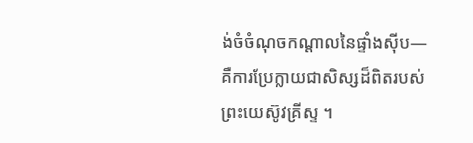ង់ចំចំណុចកណ្តាលនៃផ្ទាំងស៊ីប—គឺការប្រែក្លាយជាសិស្សដ៏ពិតរបស់ព្រះយេស៊ូវគ្រីស្ទ ។